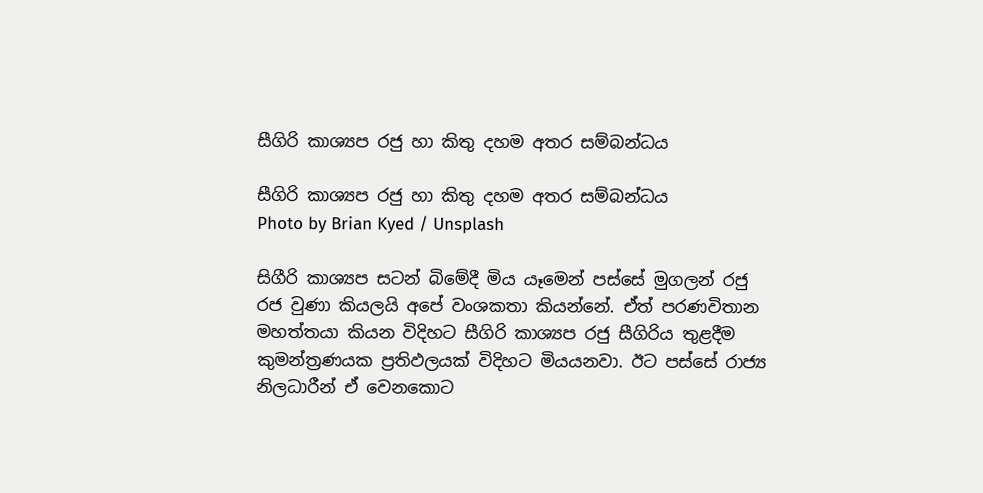සීගිරි කාශ්‍යප රජු හා කිතු දහම අතර සම්බන්ධය

සීගිරි කාශ්‍යප රජු හා කිතු දහම අතර සම්බන්ධය
Photo by Brian Kyed / Unsplash

සිගීරි කාශ්‍යප සටන් බිමේදී මිය යෑමෙන් පස්සේ මුගලන් රජු රජ වුණා කියලයි අපේ වංශකතා කියන්නේ. ඒත් පරණවිතාන මහත්තයා කියන විදිහට සීගිරි කාශ්‍යප රජු සීගිරිය තුළදීම කුමන්ත්‍රණයක ප්‍රතිඵලයක් විදිහට මියයනවා. ඊට පස්සේ රාජ්‍ය නිලධාරීන් ඒ වෙනකොට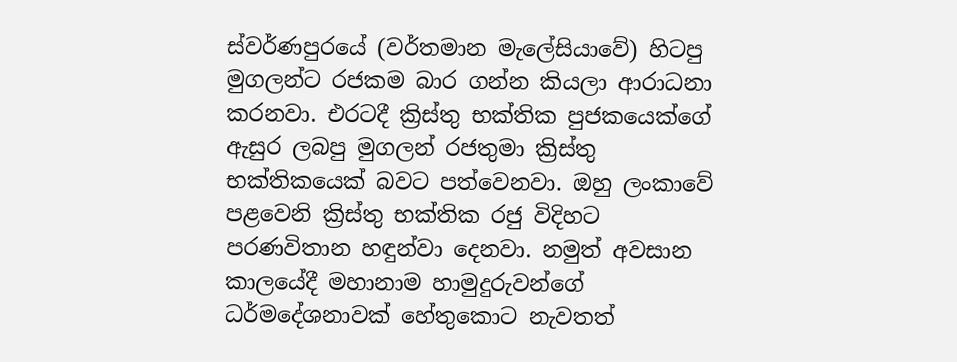ස්වර්ණපුරයේ (වර්තමාන මැලේසියාවේ) හිටපු මුගලන්ට රජකම බාර ගන්න කියලා ආරාධනා කරනවා. එරටදී ක්‍රිස්තු භක්තික පුජකයෙක්ගේ ඇසුර ලබපු මුගලන් රජතුමා ක්‍රිස්තු භක්තිකයෙක් බවට පත්වෙනවා. ඔහු ලංකාවේ පළවෙනි ක්‍රිස්තු භක්තික රජු විදිහට පරණවිතාන හඳුන්වා දෙනවා. නමුත් අවසාන කාලයේදී මහානාම හාමුදුරුවන්ගේ ධර්මදේශනාවක් හේතුකොට නැවතත්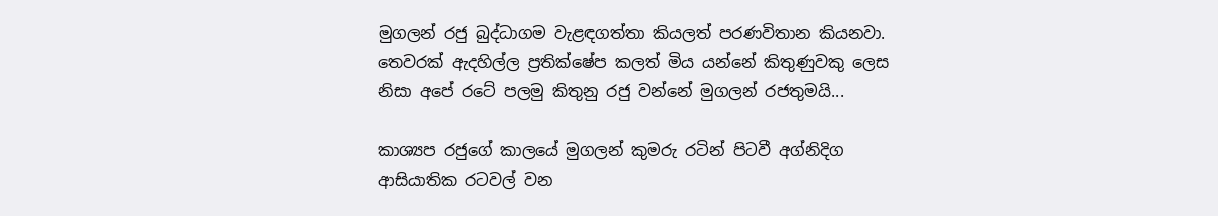මුගලන් රජු බුද්ධාගම වැළඳගත්තා කියලත් පරණවිතාන කියනවා. තෙවරක් ඇදහිල්ල ප්‍රතික්ෂේප කලත් මිය යන්නේ කිතුණුවකු ලෙස නිසා අපේ රටේ පලමු කිතුනු රජු වන්නේ මුගලන් රජතුමයි...

කාශ්‍යප රජුගේ කාලයේ මුගලන් කුමරු රටින් පිටවී අග්නිදිග ආසියාතික රටවල් වන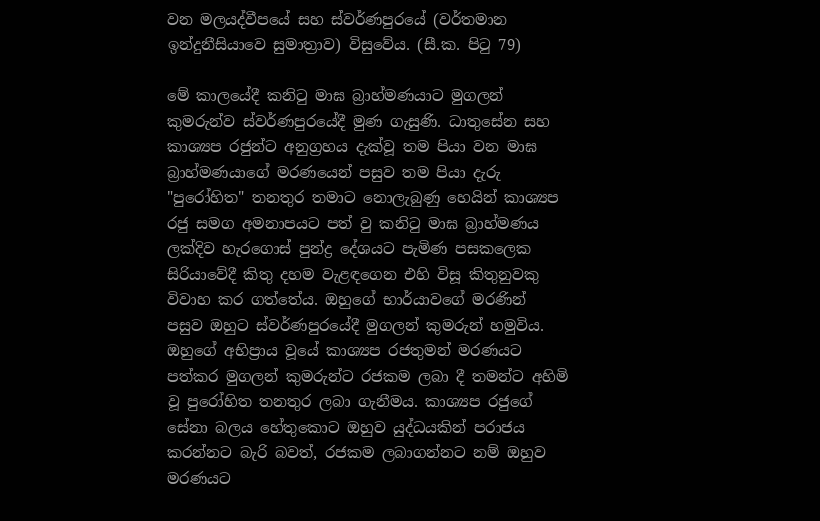වන මලයද්වීපයේ සහ ස්වර්ණපුරයේ (වර්තමාන ඉන්දුනීසියාවෙ සුමාත්‍රාව) විසුවේය. (සී.ක. පිටු 79)

මේ කාලයේදී කනිටු මාඝ බ්‍රාහ්මණයාට මුගලන් කුමරුන්ව ස්වර්ණපුරයේදී මුණ ගැසුණි. ධාතුසේන සහ කාශ්‍යප රජුන්ට අනුග්‍රහය දැක්වූ තම පියා වන මාඝ බ්‍රාහ්මණයාගේ මරණයෙන් පසුව තම පියා දැරු "පුරෝහිත" තනතුර තමාට නොලැබුණු හෙයින් කාශ්‍යප රජු සමග අමනාපයට පත් වු කනිටු මාඝ බ්‍රාහ්මණය ලක්දිව හැරගොස් පුන්ද්‍ර දේශයට පැමිණ පසකලෙක සිරියාවේදී කිතු දහම වැළඳගෙන එහි විසූ කිතුනුවකු විවාහ කර ගත්තේය. ඔහුගේ භාර්යාවගේ මරණින් පසුව ඔහුට ස්වර්ණපුරයේදී මුගලන් කුමරුන් හමුවිය. ඔහුගේ අභිප්‍රාය වූයේ කාශ්‍යප රජතුමන් මරණයට පත්කර මුගලන් කුමරුන්ට රජකම ලබා දී තමන්ට අහිමි වූ පුරෝහිත තනතුර ලබා ගැනීමය. කාශ්‍යප රජුගේ සේනා බලය හේතුකොට ඔහුව යුද්ධයකින් පරාජය කරන්නට බැරි බවත්, රජකම ලබාගන්නට නම් ඔහුව මරණයට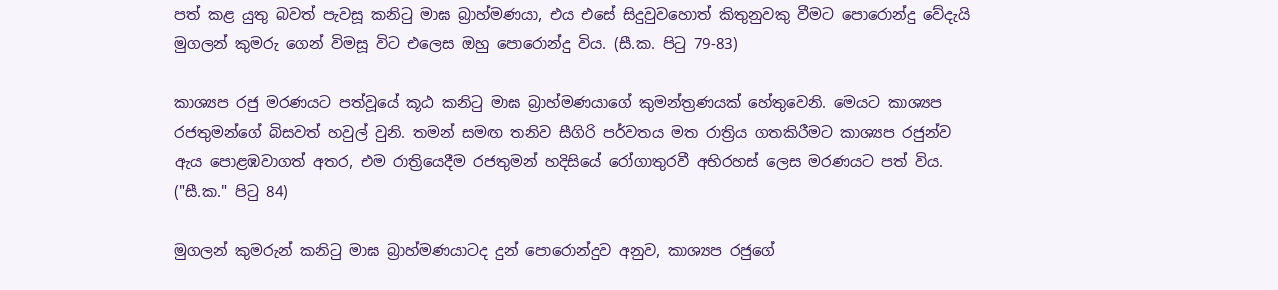පත් කළ යුතු බවත් පැවසූ කනිටු මාඝ බ්‍රාහ්මණයා, එය එසේ සිදුවුවහොත් කිතුනුවකු වීමට පොරොන්දු වේදැයි මුගලන් කුමරු ගෙන් විමසූ විට එලෙස ඔහු පොරොන්දු විය. (සී.ක. පිටු 79-83)

කාශ්‍යප රජු මරණයට පත්වූයේ කූඨ කනිටු මාඝ බ්‍රාහ්මණයාගේ කුමන්ත්‍රණයක් හේතුවෙනි. මෙයට කාශ්‍යප රජතුමන්ගේ බිසවත් හවුල් වුනි. තමන් සමඟ තනිව සීගිරි පර්වතය මත රාත්‍රිය ගතකිරීමට කාශ්‍යප රජුන්ව ඇය පොළඹවාගත් අතර, එම රාත්‍රියෙදීම රජතුමන් හදිසියේ රෝගාතුරවී අභිරහස් ලෙස මරණයට පත් විය. ("සී.ක." පිටු 84)

මුගලන් කුමරුන් කනිටු මාඝ බ්‍රාහ්මණයාටද දුන් පොරොන්දුව අනුව, කාශ්‍යප රජුගේ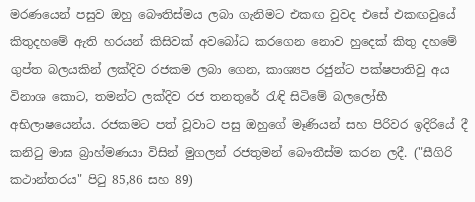මරණයෙන් පසුව ඔහු බෞතිස්මය ලබා ගැනිමට එකඟ වුවද එසේ එකඟවුයේ කිතුදහමේ ඇති හරයන් කිසිවක් අවබෝධ කරගෙන නොව හුදෙක් කිතු දහමේ ගුප්ත බලයකින් ලක්දිව රජකම ලබා ගෙන, කාශ්‍යප රජුන්ට පක්ෂපාතිවු අය විනාශ කොට, තමන්ට ලක්දිව රජ තනතුරේ රැඳි සිටිමේ බලලෝභී අභිලාෂයෙන්ය. රජකමට පත් වූවාට පසු ඔහුගේ මෑණියන් සහ පිරිවර ඉදිරියේ දී කනිටු මාඝ බ්‍රාහ්මණයා විසින් මුගලන් රජතුමන් බෞතීස්ම කරන ලදී. ("සීගිරි  කථාන්තරය" පිටු 85,86 සහ 89)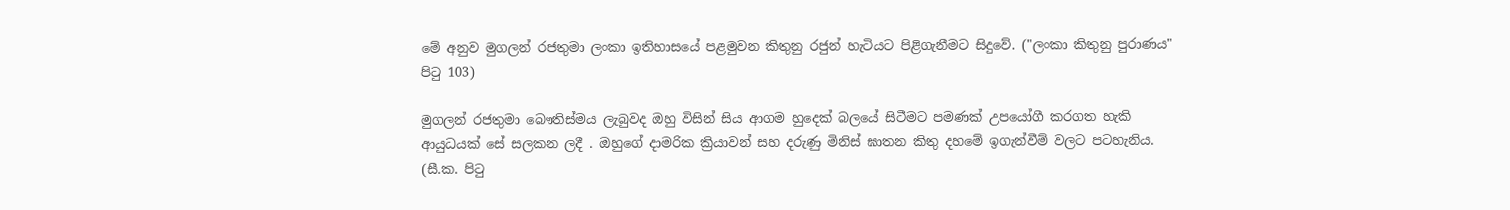මේ අනුව මුගලන් රජතුමා ලංකා ඉතිහාසයේ පළමුවන කිතුනු රජුන් හැටියට පිළිගැනීමට සිදුවේ. ("ලංකා කිතුනු පුරාණය" පිටු 103)

මුගලන් රජතුමා බෞතිස්මය ලැබුවද ඔහු විසින් සිය ආගම හුදෙක් බලයේ සිටීමට පමණක් උපයෝගී කරගත හැකි ආයුධයක් සේ සලකන ලදී . ඔහුගේ දාමරික ක්‍රියාවන් සහ දරුණු මිනිස් ඝාතන කිතු දහමේ ඉගැන්වීම් වලට පටහැනිය. (සී.ක. පිටු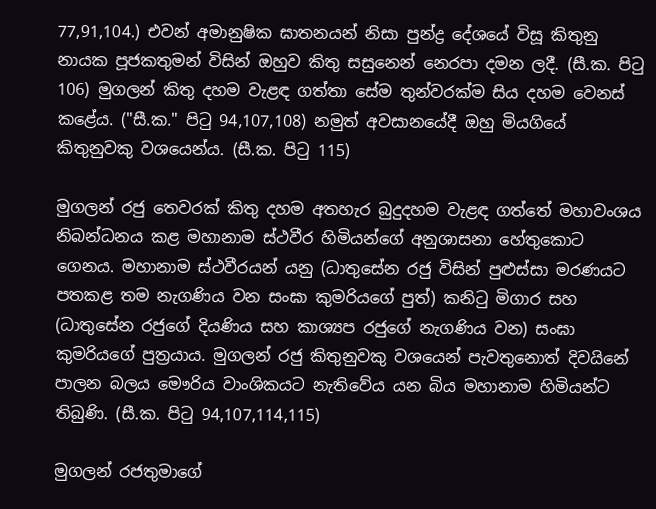77,91,104.) එවන් අමානුෂික ඝාතනයන් නිසා පුන්ද්‍ර දේශයේ විසූ කිතුනු නායක පූජකතුමන් විසින් ඔහුව කිතු සසුනෙන් නෙරපා දමන ලදී. (සී.ක. පිටු 106) මුගලන් කිතු දහම වැළඳ ගත්තා සේම තුන්වරක්ම සිය දහම වෙනස් කළේය. ("සී.ක." පිටු 94,107,108) නමුත් අවසානයේදී ඔහු මියගියේ කිතුනුවකු වශයෙන්ය. (සී.ක. පිටු 115)

මුගලන් රජු තෙවරක් කිතු දහම අතහැර බුදුදහම වැළඳ ගත්තේ මහාවංශය නිබන්ධනය කළ මහානාම ස්ථවීර හිමියන්ගේ අනුශාසනා හේතුකොට ගෙනය. මහානාම ස්ථවීරයන් යනු (ධාතුසේන රජු විසින් පුළුස්සා මරණයට පතකළ තම නැගණිය වන සංඝා කුමරියගේ පුත්) කනිටු මිගාර සහ (ධාතුසේන රජුගේ දියණිය සහ කාශ්‍යප රජුගේ නැගණිය වන) සංඝා කුමරියගේ පුත්‍රයාය. මුගලන් රජු කිතුනුවකු වශයෙන් පැවතුනොත් දිවයිනේ පාලන බලය මෞරිය වාංශිකයට නැතිවේය යන බිය මහානාම හිමියන්ට තිබුණි. (සී.ක. පිටු 94,107,114,115)

මුගලන් රජතුමාගේ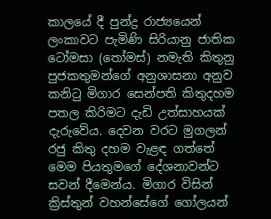කාලයේ දී පුන්ද්‍ර රාජ්‍යයෙන් ලංකාවට පැමිණි සිරියානු ජාතික ටෝමසා (තෝමස්) නමැති කිතුනු පුජකතුමන්ගේ අනුශාසනා අනුව කනිටු මිගාර සෙන්පති කිතුදහම පතල කිරිමට දැඩි උත්සාහයක් දැරුවේය. දෙවන වරට මුගලන්‍ රජු කිතු දහම වැළඳ ගත්තේ මෙම පියතුමගේ දේශනාවන්ට සවන් දීමෙන්ය. මිගාර විසින් ක්‍රිස්තුන් වහන්සේගේ ගෝලයන්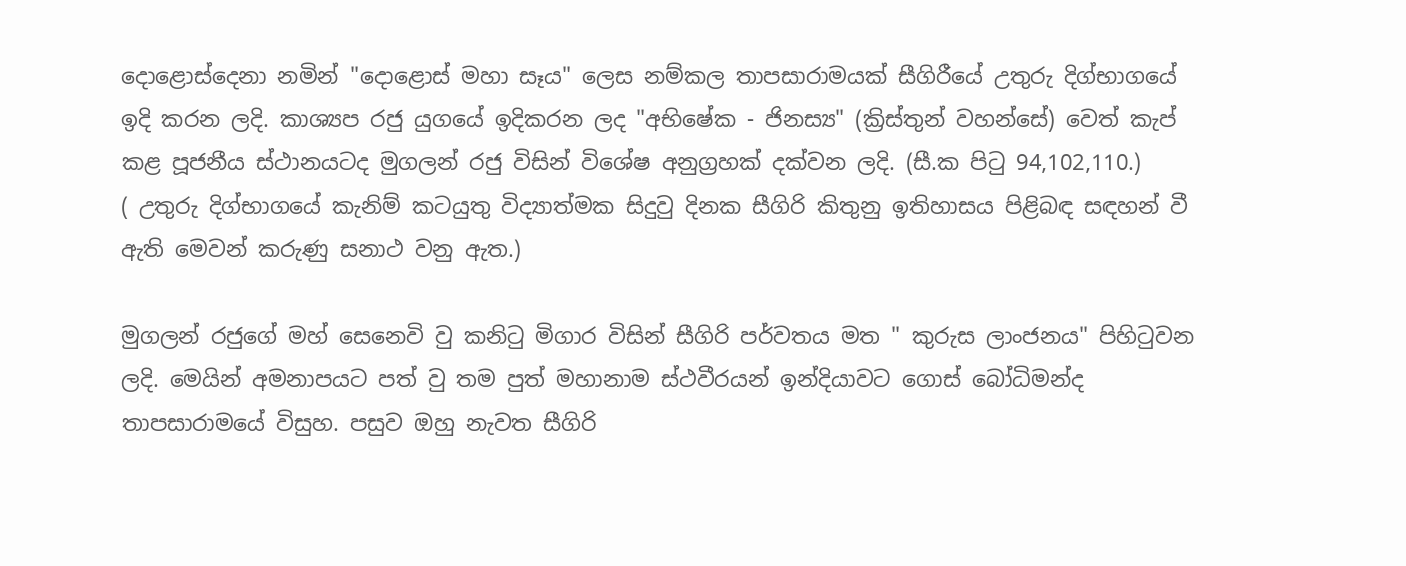දොළොස්දෙනා නමින් "දොළොස් මහා සෑය" ලෙස නම්කල තාපසාරාමයක් සීගිරීයේ උතුරු දිග්භාගයේ ඉදි කරන ලදි. කාශ්‍යප රජු යුගයේ ඉදිකරන ලද "අභිෂේක - ජිනස්‍ය" (ක්‍රිස්තුන් වහන්සේ) වෙත් කැප් කළ පූජනීය ස්ථානයටද මුගලන් රජු විසින් විශේෂ අනුග්‍රහක් දක්වන ලදි. (සී.ක පිටු 94,102,110.)
( උතුරු දිග්භාගයේ කැනිම් කටයුතු විද්‍යාත්මක සිදුවු දිනක සීගිරි කිතුනු ඉතිහාසය පිළිබඳ සඳහන් වී ඇති මෙවන් කරුණු සනාථ වනු ඇත.)

මුගලන් රජුගේ මහ් සෙනෙවි වු කනිටු මිගාර විසින් සීගිරි පර්වතය මත " කුරුස ලාංජනය" පිහිටුවන ලදි. මෙයින් අමනාපයට පත් වු තම පුත් මහානාම ස්ථවීරයන් ඉන්දියාවට ගොස් බෝධිමන්ද තාපසාරාමයේ විසුහ. පසුව ඔහු නැවත සීගිරි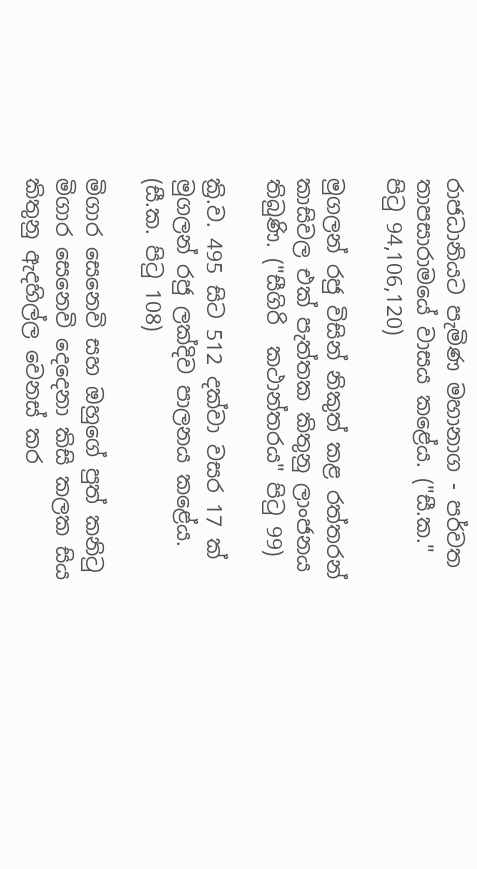රාජධානියට පැමිණ මහානාග - පර්වත තාපසාරාමයේ වාසය කළේය. ("සී.ක." පිටු 94,106,120)

මුගලන් රජු විසින් නිකුත් කළ රත්තරන් කාසිවල එක් පැත්තක කිතුනු ලාංජනය තිබුණි. ("සීගිරි  කථාන්තරය" පිටු 99)

ක්‍රි.ව. 495 සිට 512 දක්වා වසර 17 ක් මුගලන් රජු ලක්දිව පාලනය කළේය. (සී.ක. පිටු 108)

මිගාර සෙනෙවි සහ ඔහුගේ පුත් කනිටු මිගාර සෙනෙවි දෙදෙනා කිසි කලක සිය කිතුනු ඇදහිල්ල වෙනස් කර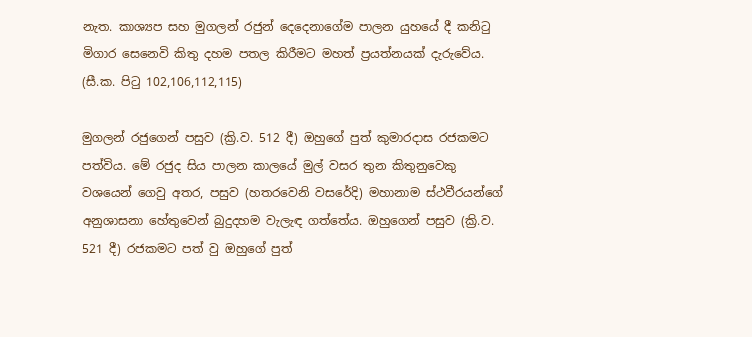නැත. කාශ්‍යප සහ මුගලන් රජුන් දෙදෙනාගේම පාලන යුහයේ දී කනිටු මිගාර සෙනෙවි කිතු දහම පතල කිරීමට මහත් ප්‍රයත්නයක් දැරුවේය. (සී.ක. පිටු 102,106,112,115)

මුගලන් රජුගෙන් පසුව (ක්‍රි.ව. 512 දී) ඔහුගේ පුත් කුමාරදාස රජකමට පත්විය. මේ රජුද සිය පාලන කාලයේ මුල් වසර තුන කිතුනුවෙකු වශයෙන් ගෙවු අතර, පසුව (හතරවෙනි වසරේදි) මහානාම ස්ථවීරයන්ගේ අනුශාසනා හේතුවෙන් බුදුදහම වැලැඳ ගත්තේය. ඔහුගෙන් පසුව (ක්‍රි.ව. 521 දී) රජකමට පත් වු ඔහුගේ පුත්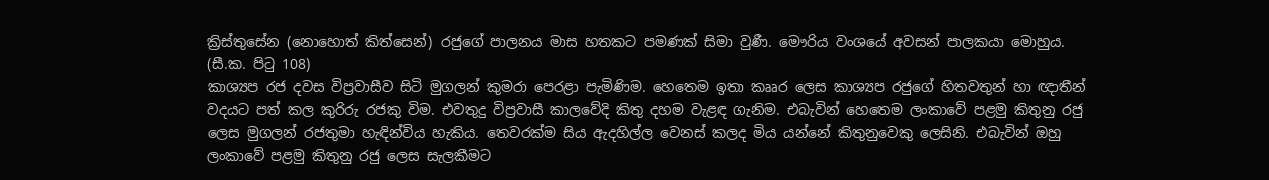ක්‍රිස්තුසේන (නොහොත් කිත්සෙන්) රජුගේ පාලනය මාස හතකට පමණක් සිමා වුණී. මෞරිය වංශයේ අවසන් පාලකයා මොහුය. (සී.ක. පිටු 108)
කාශ්‍යප රජ දවස විප්‍රවාසීව සිටි මුගලන් කුමරා පෙරළා පැමිණිම. හෙතෙම ඉතා කෲර ලෙස කාශ්‍යප රජුගේ හිතවතුන් හා ඥාතීන් වදයට පත් කල කුරිරු රජකු විම. එවතුදු විප්‍රවාසී කාලවේදි කිතු දහම වැළඳ ගැනිම. එබැවින් හෙතෙම ලංකාවේ පළමු කිතුනු රජු ලෙස මුගලන් රජතුමා හැඳින්විය හැකිය. තෙවරක්ම සිය ඇදහිල්ල වෙනස් කලද මිය යන්නේ කිතුනුවෙකු ලෙසිනි. එබැවින් ඔහු ලංකාවේ පළමු කිතුනු රජු ලෙස සැලකීමට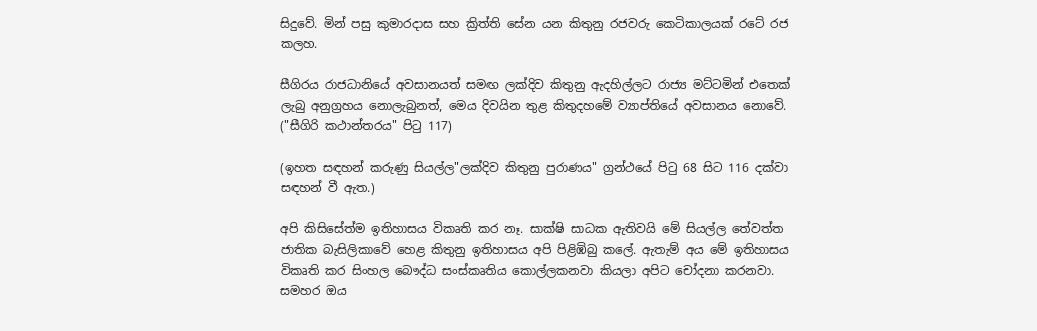සිදුවේ. මින් පසු කුමාරදාස සහ ක්‍රිත්ති සේන යන කිතුනු රජවරු කෙටිකාලයක් රටේ රජ කලහ.

සීගිරය රාජධානියේ අවසානයත් සමඟ ලක්දිව කිතුනු ඇදහිල්ලට රාජ්‍ය මට්ටමින් එතෙක් ලැබු අනුග්‍රහය නොලැබුනත්, මෙය දිවයින තුළ කිතුදහමේ ව්‍යාප්තියේ අවසානය නොවේ. ("සීගිරි කථාන්තරය" පිටු 117)

(ඉහත සඳහන් කරුණු සියල්ල"ලක්දිව කිතුනු පුරාණය" ග්‍රන්ථයේ පිටු 68 සිට 116 දක්වා සඳහන් වී ඇත.)

අපි කිසිසේත්ම ඉතිහාසය විකෘති කර නෑ. සාක්ෂි සාධක ඇතිවයි මේ සියල්ල තේවත්ත ජාතික බැසිලිකාවේ හෙළ කිතුනු ඉතිහාසය අපි පිළිඹිබු කලේ. ඇතැම් අය මේ ඉතිහාසය විකෘති කර සිංහල බෞද්ධ සංස්කෘතිය කොල්ලකනවා කියලා අපිට චෝදනා කරනවා. සමහර ඔය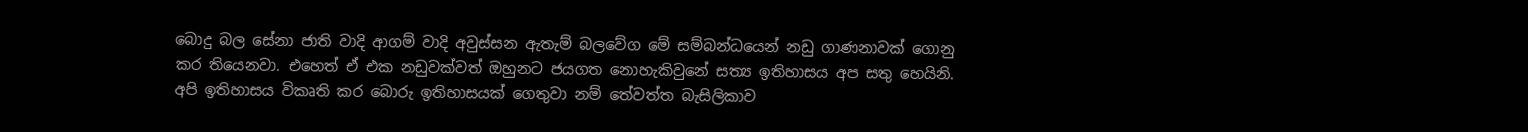බොදු බල සේනා ජාති වාදි ආගම් වාදි අවුස්සන ඇතැම් බලවේග මේ සම්බන්ධයෙන් නඩු ගාණනාවක් ගොනු කර තියෙනවා. එහෙත් ඒ එක නඩුවක්වත් ඔහුනට ජයගත නොහැකිවුනේ සත්‍ය ඉතිහාසය අප සතු හෙයිනි. අපි ඉතිහාසය විකෘති කර බොරු ඉතිහාසයක් ගෙතුවා නම් තේවත්ත බැසිලිකාව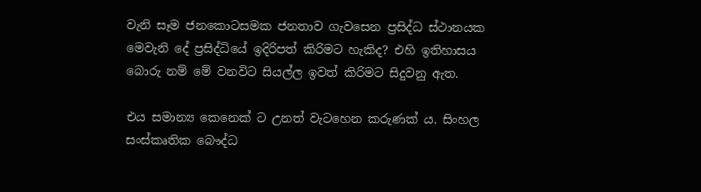වැනි සෑම ජනකොටසමක ජනතාව ගැවසෙන ප්‍රසිද්ධ ස්ථානයක මෙවැනි දේ ප්‍රසිද්ධියේ ඉදිරිපත් කිරිමට හැකිද? එහි ඉතිහාසය බොරු නම් මේ වනවිට සියල්ල ඉවත් කිරිමට සිදුවනු ඇත.

එය සමාන්‍ය කෙනෙක් ට උනත් වැටහෙන කරුණක්‍ ය. සිංහල සංස්කෘතික බෞද්ධ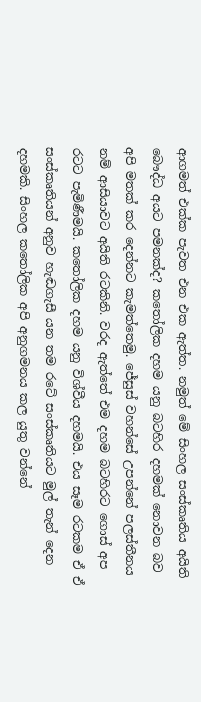ආගමත් එක්ක පැවත එන එක ඇත්ත. නමුත් මේ සිංහල සංස්කෘතිය අයිති බෞද්ධ අයට පමනක්ද? කතෝලික දහම යනු බටහිර දහමක් නොවන බව අපි මතක් කර දෙන්නට කැමත්තෙමු. ජේසුස් වහන්සේ උපන්නේ පලස්තීනය නම් ආසියාවට අයිති රටකිනි. වරද ඇත්තේ එම දහම බටහිරට ගොස් අප රටට පැමිණීමයි. කතෝලික දහම යනු විශ්වීය දහමයි. එය සෑම රටකම ඒ ඒ සංස්කෘතියන් අනුව හැඬගැසී යන තම රටේ සංස්කෘතියට මුල් තැන් දෙන දහමකි. සිංහල කතෝලික අපි අනුගමනය කල යුතු වන්නේ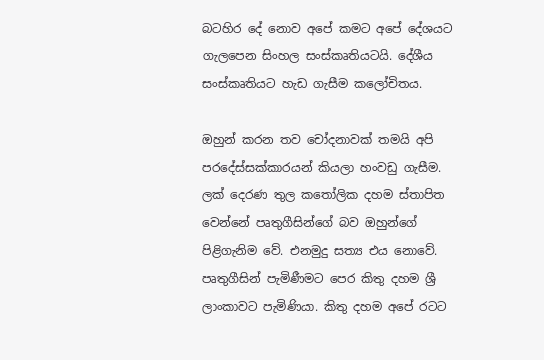බටහිර දේ නොව අපේ කමට අපේ දේශයට ගැලපෙන සිංහල සංස්කෘතියටයි. දේශීය සංස්කෘතියට හැඩ ගැසීම කලෝචිතය.

ඔහුන් කරන තව චෝදනාවක් තමයි අපි පරදේස්සක්කාරයන් කියලා හංවඩු ගැසීම. ලක් දෙරණ තුල කතෝලික දහම ස්තාපිත වෙන්නේ පෘතුගීසින්ගේ බව ඔහුන්ගේ පිළිගැනිම වේ. එනමුදු සත්‍ය එය නොවේ. පෘතුගීසින් පැමිණීමට පෙර කිතු දහම ශ්‍රී ලාංකාවට පැමිණියා. කිතු දහම අපේ රටට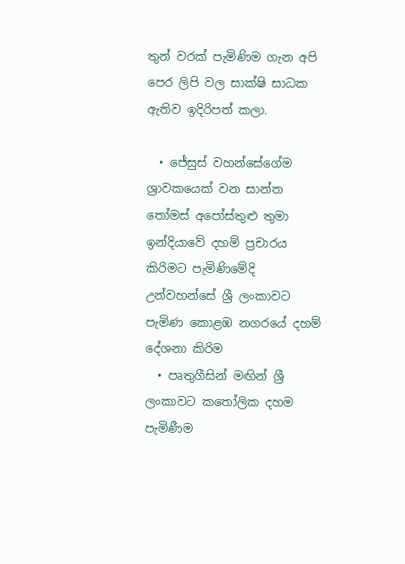තුන් වරක් පැමිණිම ගැන අපි පෙර ලිපි වල සාක්ෂි සාධක ඇතිව ඉදිරිපත් කලා.

  • ජේසුස් වහන්සේගේම ශ්‍රාවකයෙක් වන සාන්ත තෝමස් අපෝස්තුළු තුමා ඉන්දියාවේ දහම් ප්‍රචාරය කිරිමට පැමිණිමේදි උන්වහන්සේ ශ්‍රී ලංකාවට පැමිණ කොළඹ නගරයේ දහම් දේශනා කිරිම
  • පෘතුගීසින් මඟින් ශ්‍රී ලංකාවට කතෝලික දහම පැමිණීම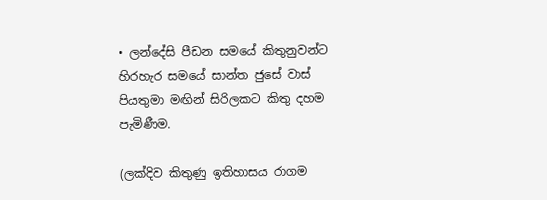• ලන්දේසි පීඩන සමයේ කිතුනුවන්ට හිරහැර සමයේ සාන්ත ජුසේ වාස් පියතුමා මඟින් සිරිලකට කිතු දහම පැමිණීම.

(ලක්දිව කිතුණු ඉතිහාසය රාගම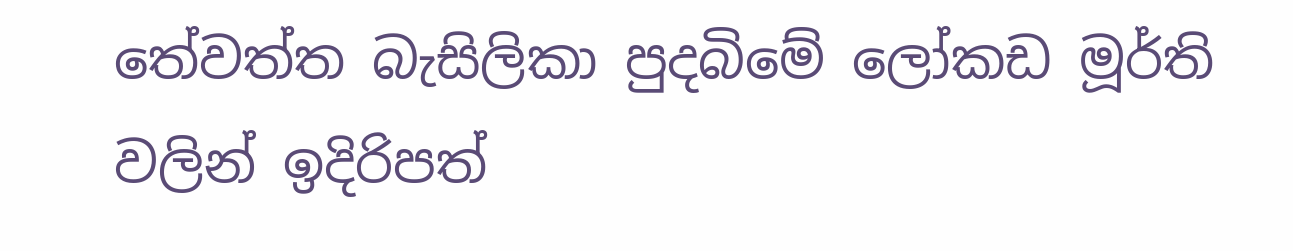තේවත්ත බැසිලිකා පුදබිමේ ලෝකඩ මූර්ති වලින් ඉදිරිපත්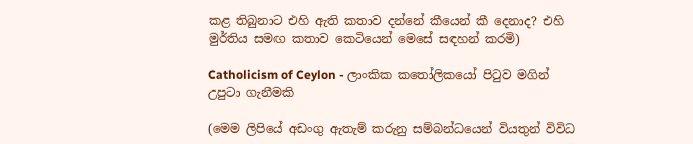කළ තිබුනාට එහි ඇති කතාව දන්නේ කීයෙන් කී දෙනාද? එහි මුර්තිය සමඟ කතාව කෙටියෙන් මෙසේ සඳහන් කරමි)

Catholicism of Ceylon - ලාංකික කතෝලිකයෝ පිටුව මගින් උපුටා ගැනීමකි

(මෙම ලිපියේ අඩංගු ඇතැම් කරුනු සම්බන්ධයෙන් වියතුන් විවිධ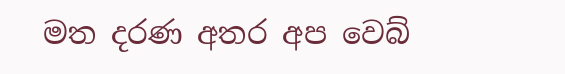මත දරණ අතර අප වෙබ්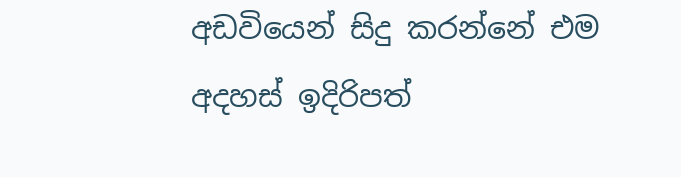අඩවියෙන් සිදු කරන්නේ එම අදහස් ඉදිරිපත්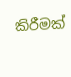කිරීමක්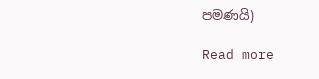පමණයි)

Read more